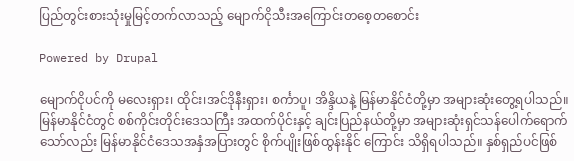ပြည်တွင်းစားသုံးမှုမြင့်တက်လာသည့် မျောက်ငိုသီးအကြောင်းတစေ့တစောင်း

Powered by Drupal

မျောက်ငိုပင်ကို မလေးရှား၊ ထိုင်း၊အင်ဒိုနီးရှား၊ စင်္ကာပူ၊ အိန္ဒိယနဲ့ မြန်မာနိုင်ငံတို့မှာ အများဆုံးတွေ့ရပါသည်။ မြန်မာနိုင်ငံတွင် စစ်ကိုင်းတိုင်းဒေသကြီး အထက်ပိုင်းနှင့် ချင်းပြည်နယ်တို့မှာ အများဆုံးရှင်သန်ပေါက်ရောက်သော်လည်း မြန်မာနိုင်ငံဒေသအနှံအပြားတွင် စိုက်ပျိုးဖြစ်ထွန်းနိုင် ကြောင်း သိရှိရပါသည်။ နှစ်ရှည်ပင်ဖြစ်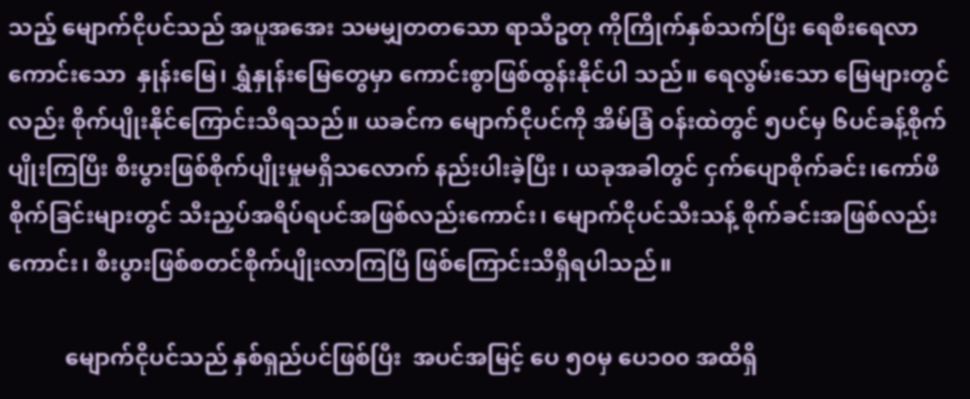သည့် မျောက်ငိုပင်သည် အပူအအေး သမမျှတတသော ရာသီဥတု ကိုကြိုက်နှစ်သက်ပြီး ရေစီးရေလာကောင်းသော  နှုန်းမြေ၊ ရွှံနှုန်းမြေတွေမှာ ကောင်းစွာဖြစ်ထွန်းနိုင်ပါ သည်။ ရေလွမ်းသော မြေများတွင်လည်း စိုက်ပျိုးနိုင်ကြောင်းသိရသည်။ ယခင်က မျောက်ငိုပင်ကို အိမ်ခြံ ဝန်းထဲတွင် ၅ပင်မှ ၆ပင်ခန့်စိုက်ပျိုးကြပြီး စီးပွားဖြစ်စိုက်ပျိုးမှုမရှိသလောက် နည်းပါးခဲ့ပြီး ၊ ယခုအခါတွင် ငှက်ပျောစိုက်ခင်း၊ကော်ဖီစိုက်ခြင်းများတွင် သီးညှပ်အရိပ်ရပင်အဖြစ်လည်းကောင်း၊ မျောက်ငိုပင်သီးသန့် စိုက်ခင်းအဖြစ်လည်းကောင်း၊ စီးပွားဖြစ်စတင်စိုက်ပျိုးလာကြပြီ ဖြစ်ကြောင်းသိရှိရပါသည်။

          မျောက်ငိုပင်သည် နှစ်ရှည်ပင်ဖြစ်ပြီး  အပင်အမြင့် ပေ ၅၀မှ ပေ၁၀၀ အထိရှိ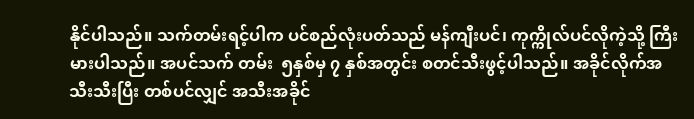နိုင်ပါသည်။ သက်တမ်းရင့်ပါက ပင်စည်လုံးပတ်သည် မန်ကျီးပင်၊ ကုက္ကိုလ်ပင်လိုကဲ့သို့ ကြီးမားပါသည်။ အပင်သက် တမ်း  ၅နှစ်မှ ၇ နှစ်အတွင်း စတင်သီးဖွင့်ပါသည်။ အခိုင်လိုက်အသီးသီးပြီး တစ်ပင်လျှင် အသီးအခိုင်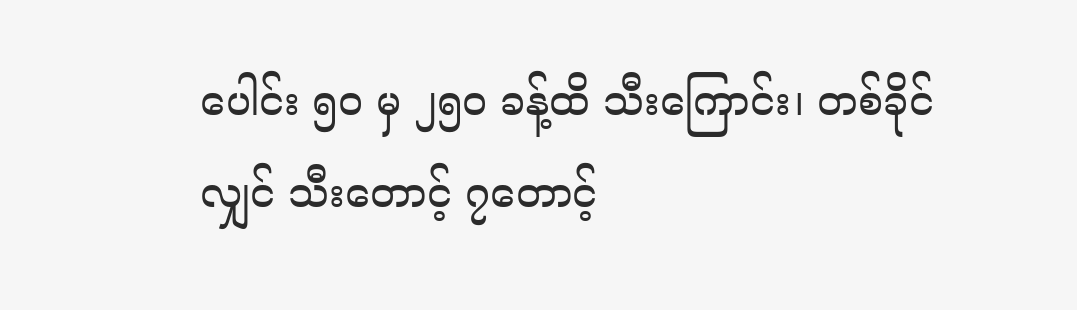ပေါင်း ၅၀ မှ ၂၅၀ ခန့်ထိ သီးကြောင်း၊ တစ်ခိုင်လျှင် သီးတောင့် ၇တောင့်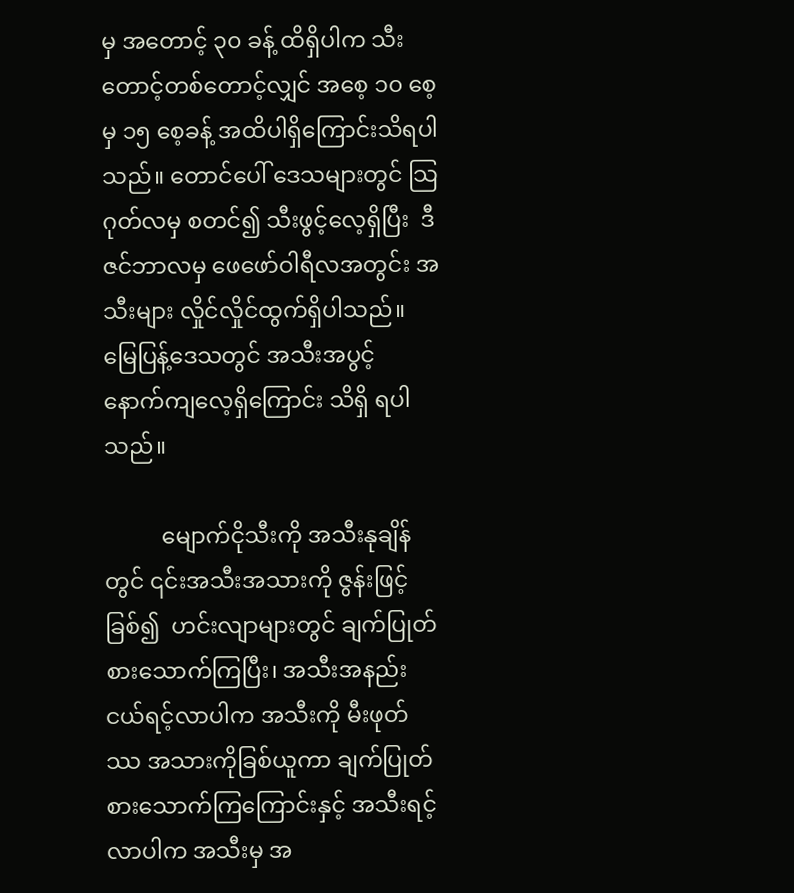မှ အတောင့် ၃၀ ခန့် ထိရှိပါက သီးတောင့်တစ်တောင့်လျှင် အစေ့ ၁၀ စေ့မှ ၁၅ စေ့ခန့် အထိပါရှိကြောင်းသိရပါသည်။ တောင်ပေါ် ဒေသများတွင် သြဂုတ်လမှ စတင်၍ သီးဖွင့်လေ့ရှိပြီး  ဒီဇင်ဘာလမှ ဖေဖော်ဝါရီလအတွင်း အသီးများ လှိုင်လှိုင်ထွက်ရှိပါသည်။ မြေပြန့်ဒေသတွင် အသီးအပွင့် နောက်ကျလေ့ရှိကြောင်း သိရှိ ရပါသည်။

          မျောက်ငိုသီးကို အသီးနုချိန်တွင် ၎င်းအသီးအသားကို ဇွန်းဖြင့်ခြစ်၍  ဟင်းလျာများတွင် ချက်ပြုတ်စားသောက်ကြပြီး၊ အသီးအနည်းငယ်ရင့်လာပါက အသီးကို မီးဖုတ်ဿ အသားကိုခြစ်ယူကာ ချက်ပြုတ်စားသောက်ကြကြောင်းနှင့် အသီးရင့်လာပါက အသီးမှ အ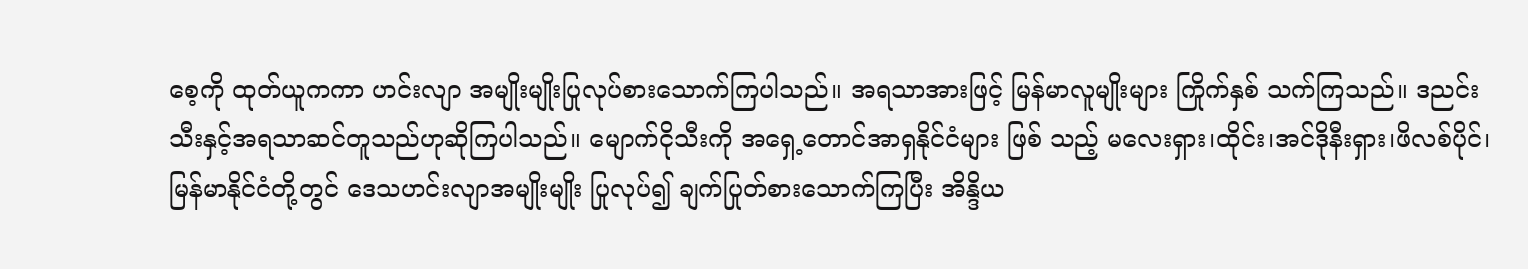စေ့ကို ထုတ်ယူကကာ ဟင်းလျာ အမျိုးမျိုးပြုလုပ်စားသောက်ကြပါသည်။ အရသာအားဖြင့် မြန်မာလူမျိုးများ ကြိုက်နှစ် သက်ကြသည်။ ဒညင်းသီးနှင့်အရသာဆင်တူသည်ဟုဆိုကြပါသည်။ မျောက်ငိုသီးကို အရှေ့တောင်အာရှနိုင်ငံများ ဖြစ် သည့် မလေးရှား၊ထိုင်း၊အင်ဒိုနီးရှား၊ဖိလစ်ပိုင်၊ မြန်မာနိုင်ငံတို့တွင် ဒေသဟင်းလျာအမျိုးမျိုး ပြုလုပ်၍ ချက်ပြုတ်စားသောက်ကြပြီး အိန္ဒိယ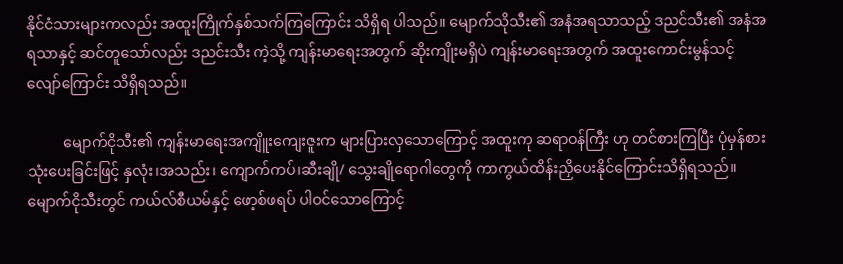နိုင်ငံသားများကလည်း အထူးကြိုက်နှစ်သက်ကြကြောင်း သိရှိရ ပါသည်။ မျောက်သိုသီး၏ အနံအရသာသည့် ဒညင်သီး၏ အနံအရသာနှင့် ဆင်တူသော်လည်း ဒညင်းသီး ကဲ့သို့ ကျန်းမာရေးအတွက် ဆိုးကျိုးမရှိပဲ ကျန်းမာရေးအတွက် အထူးကောင်းမွန်သင့်လျော်ကြောင်း သိရှိရသည်။

          မျောက်ငိုသီး၏ ကျန်းမာရေးအကျိူးကျေးဇူးက များပြားလှသောကြောင့် အထူးကု ဆရာဝန်ကြီး ဟု တင်စားကြပြီး ပုံမှန်စားသုံးပေးခြင်းဖြင့် နှလုံး၊အသည်း၊ ကျောက်ကပ်၊ဆီးချို/ သွေးချိုရောဂါတွေကို ကာကွယ်ထိန်းညှိပေးနိုင်ကြောင်းသိရှိရသည်။ မျောက်ငိုသီးတွင် ကယ်လ်စီယမ်နှင့် ဖော့စ်ဖရပ် ပါဝင်သောကြောင့်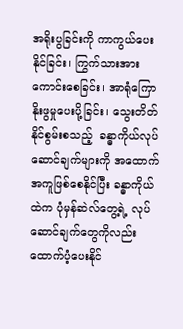အရိုးပွခြင်းကို ကာကွယ်ပေးနိုင်ခြင်း၊ ကြွက်သားအားကောင်းစေခြင်း၊ အာရုံကြောနိုးဖွမှုပေးပို့ခြင်း၊ သွေးတိတ်နိုင်စွမ်းစသည့်  ခန္ဓာကိုယ်လုပ်ဆောင်ချက်များကို အထောက်အကူဖြစ်စေနိုင်ပြီး ခန္ဓာကိုယ်ထဲက ပုံမှန်ဆဲလ်တွေ့ရဲ့ လုပ်ဆောင်ချက်တွေကိုလည်း ထောက်ပံ့ပေးနိုင်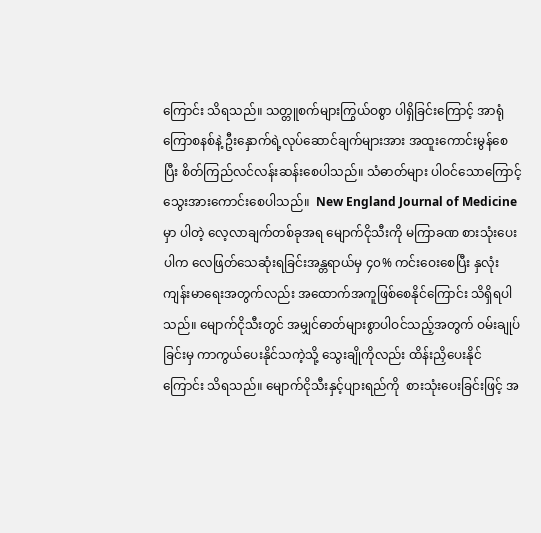ကြောင်း သိရသည်။ သတ္တူစက်များကြွယ်ဝစွာ ပါရှိခြင်းကြောင့် အာရုံကြောစနစ်နဲ့ ဦးနှောက်ရဲ့လုပ်ဆောင်ချက်များအား အထူးကောင်းမွန်စေပြီး စိတ်ကြည်လင်လန်းဆန်းစေပါသည်။ သံဓာတ်များ ပါဝင်သောကြောင့် သွေးအားကောင်းစေပါသည်။  New England Journal of Medicine မှာ ပါတဲ့ လေ့လာချက်တစ်ခုအရ မျောက်ငိုသီးကို မကြာခဏ စားသုံးပေးပါက လေဖြတ်သေဆုံးရခြင်းအန္တရာယ်မှ ၄၀% ကင်းဝေးစေပြီး နှလုံးကျန်းမာရေးအတွက်လည်း အထောက်အကူဖြစ်စေနိုင်ကြောင်း သိရှိရပါ သည်။ မျောက်ငိုသီးတွင် အမျှင်ဓာတ်များစွာပါဝင်သည့်အတွက် ဝမ်းချုပ်ခြင်းမှ ကာကွယ်ပေးနိုင်သကဲ့သို့ သွေးချိုကိုလည်း ထိန်းညှိပေးနိုင်ကြောင်း သိရသည်။ မျောက်ငိုသီးနှင့်ပျားရည်ကို  စားသုံးပေးခြင်းဖြင့် အ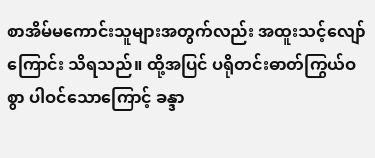စာအိမ်မကောင်းသူများအတွက်လည်း အထူးသင့်လျော်ကြောင်း သိရသည်။ ထို့အပြင် ပရိုတင်းဓာတ်ကြွယ်ဝစွာ ပါဝင်သောကြောင့် ခန္ဒာ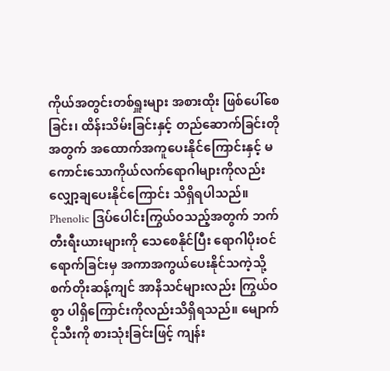ကိုယ်အတွင်းတစ်ရှူးများ အစားထိုး ဖြစ်ပေါ်စေခြင်း၊ ထိန်းသိမ်းခြင်းနှင့် တည်ဆောက်ခြင်းတိုအတွက် အထောက်အကူပေးနိုင်ကြောင်းနှင့် မကောင်းသောကိုယ်လက်ရောဂါများကိုလည်း လျှော့ချပေးနိုင်ကြောင်း သိရှိရပါသည်။ Phenolic ဒြပ်ပေါင်းကြွယ်ဝသည့်အတွက် ဘက်တီးရီးယားများကို သေစေနိုင်ပြီး ရောဂါပိုးဝင်ရောက်ခြင်းမှ အကာအကွယ်ပေးနိုင်သကဲ့သို့  စက်တိုးဆန့်ကျင် အာနိသင်များလည်း ကြွယ်ဝစွာ ပါရှိကြောင်းကိုလည်းသိရှိရသည်။ မျောက်ငိုသီးကို စားသုံးခြင်းဖြင့် ကျန်း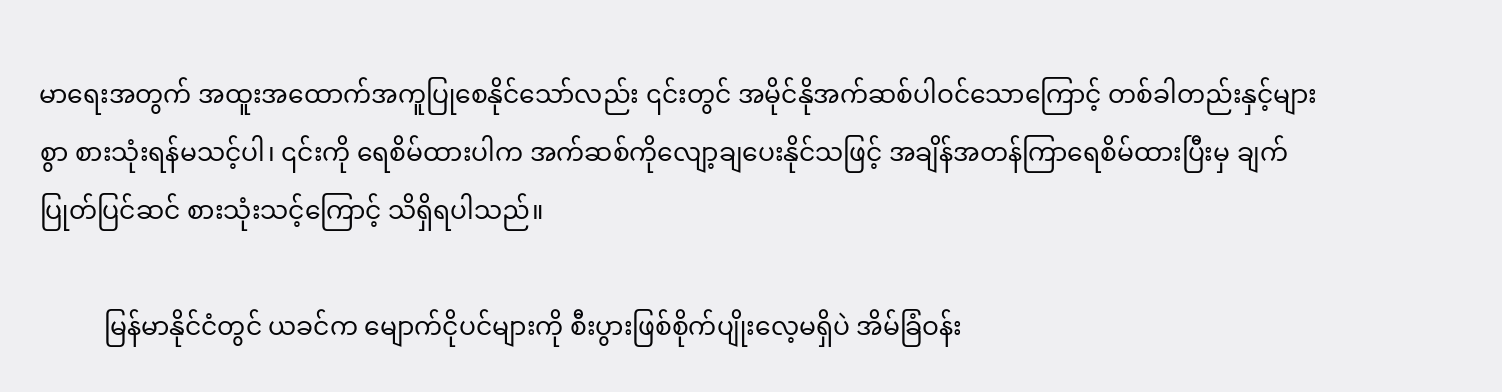မာရေးအတွက် အထူးအထောက်အကူပြုစေနိုင်သော်လည်း ၎င်းတွင် အမိုင်နိုအက်ဆစ်ပါဝင်သောကြောင့် တစ်ခါတည်းနှင့်များစွာ စားသုံးရန်မသင့်ပါ၊ ၎င်းကို ရေစိမ်ထားပါက အက်ဆစ်ကိုလျော့ချပေးနိုင်သဖြင့် အချိန်အတန်ကြာရေစိမ်ထားပြီးမှ ချက်ပြုတ်ပြင်ဆင် စားသုံးသင့်ကြောင့် သိရှိရပါသည်။

          မြန်မာနိုင်ငံတွင် ယခင်က မျောက်ငိုပင်များကို စီးပွားဖြစ်စိုက်ပျိုးလေ့မရှိပဲ အိမ်ခြံဝန်း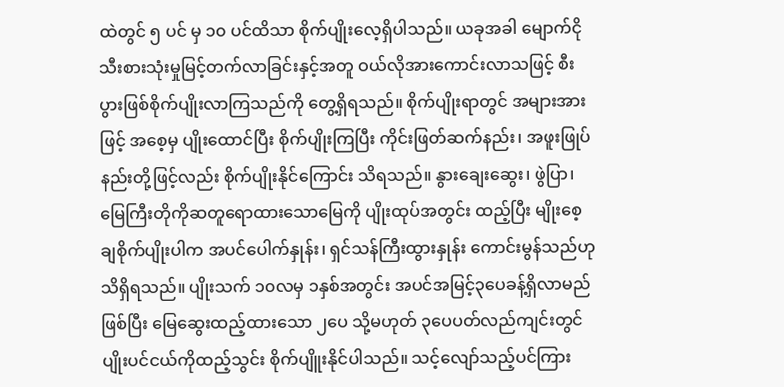ထဲတွင် ၅ ပင် မှ ၁၀ ပင်ထိသာ စိုက်ပျိုးလေ့ရှိပါသည်။ ယခုအခါ မျောက်ငိုသီးစားသုံးမှုမြင့်တက်လာခြင်းနှင့်အတူ ဝယ်လိုအားကောင်းလာသဖြင့် စီးပွားဖြစ်စိုက်ပျိုးလာကြသည်ကို တွေ့ရှိရသည်။ စိုက်ပျိုးရာတွင် အများအားဖြင့် အစေ့မှ ပျိုးထောင်ပြီး စိုက်ပျိုးကြပြီး ကိုင်းဖြတ်ဆက်နည်း၊ အဖူးဖြုပ်နည်းတို့ဖြင့်လည်း စိုက်ပျိုးနိုင်ကြောင်း သိရသည်။ နွားချေးဆွေး၊ ဖွဲပြာ၊ မြေကြီးတိုကိုဆတူရောထားသောမြေကို ပျိုးထုပ်အတွင်း ထည့်ပြီး မျိုးစေ့ချစိုက်ပျိုးပါက အပင်ပေါက်နှုန်း၊ ရှင်သန်ကြီးထွားနှုန်း ကောင်းမွန်သည်ဟု သိရှိရသည်။ ပျိုးသက် ၁၀လမှ ၁နှစ်အတွင်း အပင်အမြင့်၃ပေခန့်ရှိလာမည်ဖြစ်ပြီး မြေဆွေးထည့်ထားသော ၂ပေ သို့မဟုတ် ၃ပေပတ်လည်ကျင်းတွင် ပျိုးပင်ငယ်ကိုထည့်သွင်း စိုက်ပျိူးနိုင်ပါသည်။ သင့်လျော်သည့်ပင်ကြား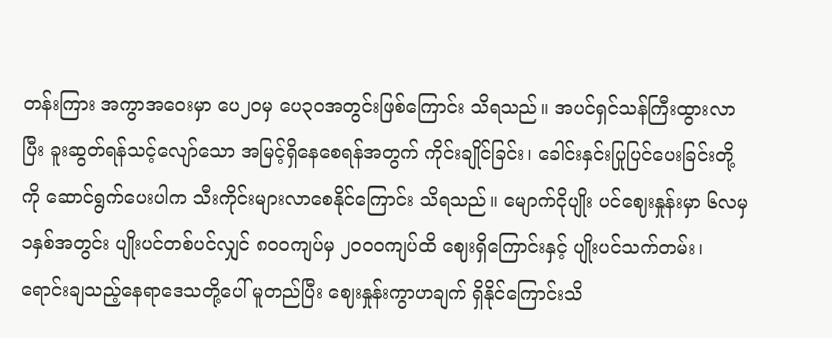တန်းကြား အကွာအဝေးမှာ ပေ၂၀မှ ပေ၃၀အတွင်းဖြစ်ကြောင်း သိရသည်။ အပင်ရှင်သန်ကြီးထွားလာပြီး ခူးဆွတ်ရန်သင့်လျော်သော အမြင့်ရှိနေစေရန်အတွက် ကိုင်းချိုင်ခြင်း၊ ခေါင်းနှင်းပြုပြင်ပေးခြင်းတို့ကို ဆောင်ရွက်ပေးပါက သီးကိုင်းများလာစေနိုင်ကြောင်း သိရသည်။ မျောက်ငိုပျိုး ပင်ဈေးနှုန်းမှာ ၆လမှ ၁နှစ်အတွင်း ပျိုးပင်တစ်ပင်လျှင် ၈၀၀ကျပ်မှ ၂၀၀၀ကျပ်ထိ ဈေးရှိကြောင်းနှင့် ပျိုးပင်သက်တမ်း၊ ရောင်းချသည့်နေရာဒေသတို့ပေါ် မူတည်ပြီး ဈေးနှုန်းကွာဟချက် ရှိနိုင်ကြောင်းသိ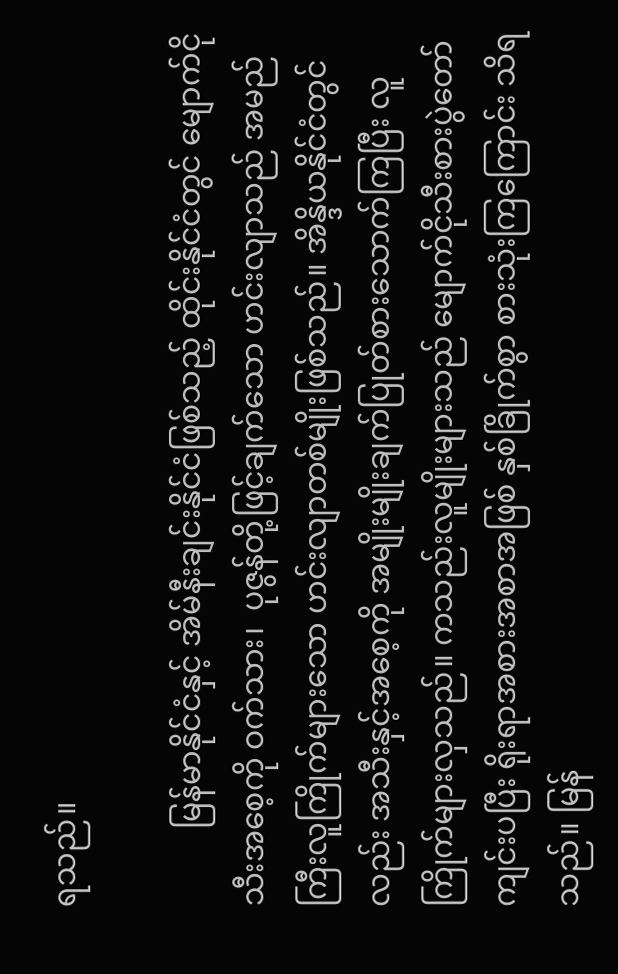ရသည်။

          မြန်မာနိုင်ငံနှင့် အိမ်နီးချင်းနိုင်ငံဖြစ်သည့် ထိုင်းနိုင်ငံတွင် မျောက်ငိုသီးအစေ့ကို ဝက်သား၊  ပုဇွန်တို့ဖြင့်ချက်သော ဟင်းလျာသည် အမည်ကြီးလူကြိုက်များသော ဟင်းလျာတစ်မျိုးဖြစ်သည်။ အိန္ဒိယနိုင်ငံတွင်လည်း အသီးနှင့်အစေ့ကို အမျိုးမျိုးချက်ပြုတ်စားသောက်ကြပြီး လူကြိုက်များလှသည်။ ကသည်းလူမျိုးများသည် မျောက်ငိုသီးစားပွဲတော်ကျင်းပပြီး ရိုးရာအစားအစာအဖြစ် နှစ်ခြိုက်စွာ စားသုံးကြကြောင်း သိရသည်။ မြန်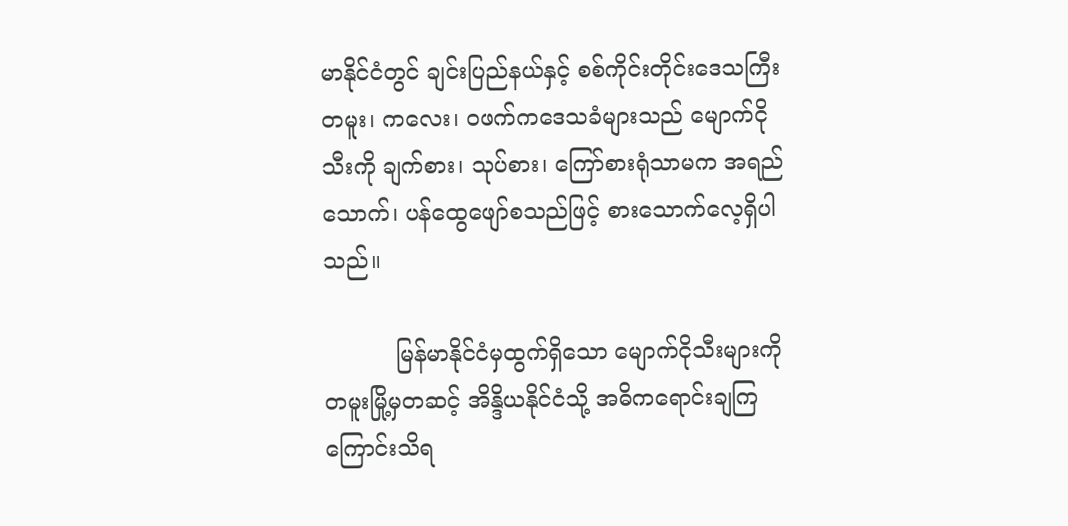မာနိုင်ငံတွင် ချင်းပြည်နယ်နှင့် စစ်ကိုင်းတိုင်းဒေသကြီး တမူး၊ ကလေး၊ ဝဖက်ကဒေသခံများသည် မျောက်ငိုသီးကို ချက်စား၊ သုပ်စား၊ ကြော်စားရုံသာမက အရည်သောက်၊ ပန်ထွေဖျော်စသည်ဖြင့် စားသောက်လေ့ရှိပါသည်။

          မြန်မာနိုင်ငံမှထွက်ရှိသော မျောက်ငိုသီးများကို တမူးမြို့မှတဆင့် အိန္ဒိယနိုင်ငံသို့ အဓိကရောင်းချကြကြောင်းသိရ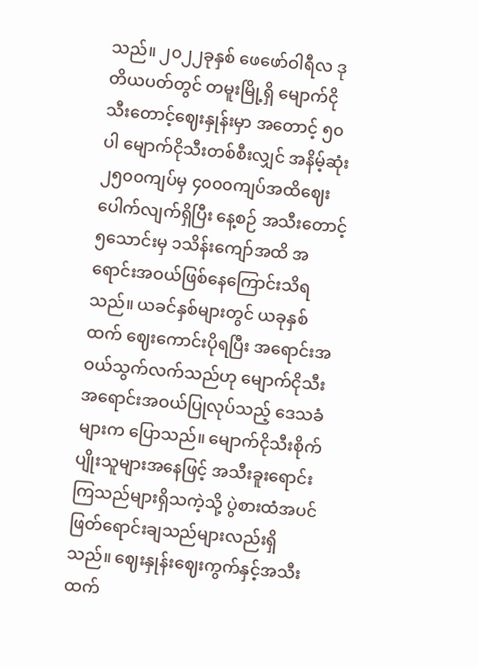သည်။ ၂၀၂၂ခုနှစ် ဖေဖော်ဝါရီလ ဒုတိယပတ်တွင် တမူးမြို့ရှိ မျောက်ငိုသီးတောင့်ဈေးနှုန်းမှာ အတောင့် ၅၀ပါ မျောက်ငိုသီးတစ်စီးလျှင် အနိမ့်ဆုံး ၂၅၀၀ကျပ်မှ ၄၀၀၀ကျပ်အထိဈေးပေါက်လျက်ရှိပြီး နေ့စဉ် အသီးတောင့် ၅သောင်းမှ ၁သိန်းကျော်အထိ အရောင်းအဝယ်ဖြစ်နေကြောင်းသိရသည်။ ယခင်နှစ်များတွင် ယခုနှစ်ထက် ဈေးကောင်းပိုရပြီး အရောင်းအဝယ်သွက်လက်သည်ဟု မျောက်ငိုသီး အရောင်းအဝယ်ပြုလုပ်သည့် ဒေသခံများက ပြောသည်။ မျောက်ငိုသီးစိုက်ပျိုးသူများအနေဖြင့် အသီးခူးရောင်းကြသည်များရှိသကဲ့သို့ ပွဲစားထံအပင်ဖြတ်ရောင်းချသည်များလည်းရှိသည်။ ဈေးနှုန်းဈေးကွက်နှင့်အသီးထက်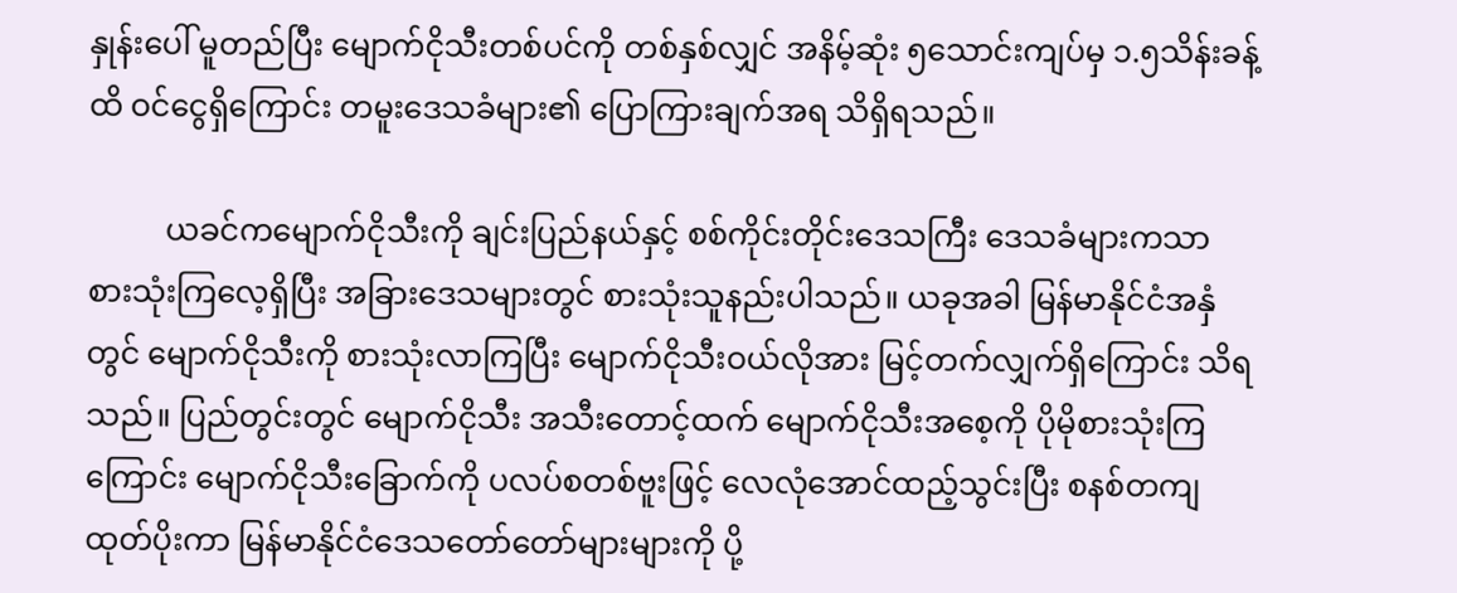နှုန်းပေါ် မူတည်ပြီး မျောက်ငိုသီးတစ်ပင်ကို တစ်နှစ်လျှင် အနိမ့်ဆုံး ၅သောင်းကျပ်မှ ၁.၅သိန်းခန့်ထိ ဝင်ငွေရှိကြောင်း တမူးဒေသခံများ၏ ပြောကြားချက်အရ သိရှိရသည်။

          ယခင်ကမျောက်ငိုသီးကို ချင်းပြည်နယ်နှင့် စစ်ကိုင်းတိုင်းဒေသကြီး ဒေသခံများကသာ စားသုံးကြလေ့ရှိပြီး အခြားဒေသများတွင် စားသုံးသူနည်းပါသည်။ ယခုအခါ မြန်မာနိုင်ငံအနှံတွင် မျောက်ငိုသီးကို စားသုံးလာကြပြီး မျောက်ငိုသီးဝယ်လိုအား မြင့်တက်လျှက်ရှိကြောင်း သိရသည်။ ပြည်တွင်းတွင် မျောက်ငိုသီး အသီးတောင့်ထက် မျောက်ငိုသီးအစေ့ကို ပိုမိုစားသုံးကြကြောင်း မျောက်ငိုသီးခြောက်ကို ပလပ်စတစ်ဗူးဖြင့် လေလုံအောင်ထည့်သွင်းပြီး စနစ်တကျထုတ်ပိုးကာ မြန်မာနိုင်ငံဒေသတော်တော်များများကို ပို့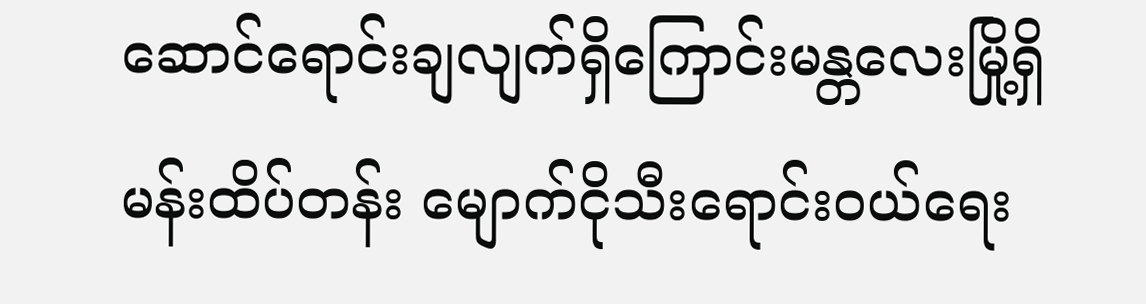ဆောင်ရောင်းချလျက်ရှိကြောင်းမန္တလေးမြို့ရှိ မန်းထိပ်တန်း မျောက်ငိုသီးရောင်းဝယ်ရေး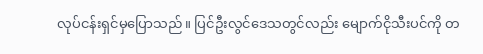လုပ်ငန်းရှင်မှပြောသည်။ ပြင်ဦးလွင်ဒေသတွင်လည်း မျောက်ငိုသီးပင်ကို တ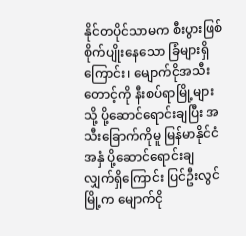နိုင်တပိုင်သာမက စီးပွားဖြစ် စိုက်ပျိုးနေသော ခြံများရှိကြောင်း၊ မျောက်ငိုအသီးတောင့်ကို နီးစပ်ရာမြို့များသို့ ပို့ဆောင်ရောင်းချပြီး အသီးခြောက်ကိုမူ မြန်မာနိုင်ငံအနှံ ပို့ဆောင်ရောင်းချလျှက်ရှိကြောင်း ပြင်ဦးလွင်မြို့က မျောက်ငို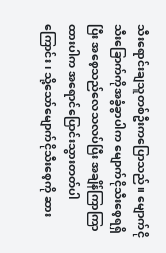သီးရောင်းချသူတစ်ဦးကပြောသည်။ မျောက်ငိုသီးခြောက်ကိုအခွံခွာပါက မျောက်ငိုသီးစေ့ရရှိပြီး အစေ့သည်လေသလပ်ပြီး အချိန်ကြာကြာထားပါက အရောင်ပြောင်းသွားတတ်ပါကြောင်း၊ သို့သော်မျောက်ငိုသီးစေ့ကို ဆား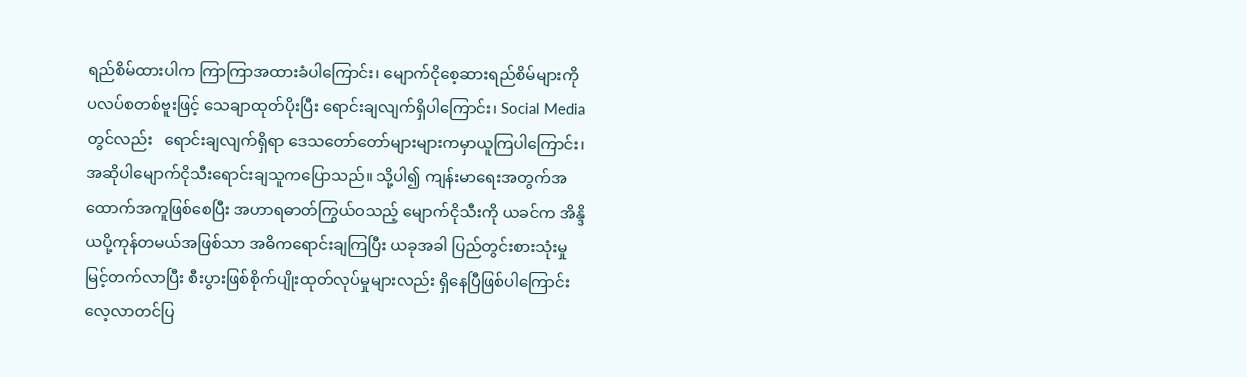ရည်စိမ်ထားပါက ကြာကြာအထားခံပါကြောင်း၊ မျောက်ငိုစေ့ဆားရည်စိမ်များကို ပလပ်စတစ်ဗူးဖြင့် သေချာထုတ်ပိုးပြီး ရောင်းချလျက်ရှိပါကြောင်း၊ Social Media တွင်လည်း   ရောင်းချလျက်ရှိရာ ဒေသတော်တော်များများကမှာယူကြပါကြောင်း၊ အဆိုပါမျောက်ငိုသီးရောင်းချသူကပြောသည်။ သို့ပါ၍ ကျန်းမာရေးအတွက်အထောက်အကူဖြစ်စေပြီး အဟာရဓာတ်ကြွယ်ဝသည့် မျောက်ငိုသီးကို ယခင်က အိန္ဒိယပို့ကုန်တမယ်အဖြစ်သာ အဓိကရောင်းချကြပြီး ယခုအခါ ပြည်တွင်းစားသုံးမှုမြင့်တက်လာပြီး စီးပွားဖြစ်စိုက်ပျိုးထုတ်လုပ်မှုများလည်း ရှိနေပြီဖြစ်ပါကြောင်း လေ့လာတင်ပြ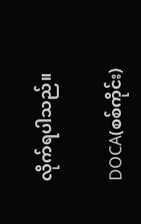လိုက်ရပါသည်။

DOCA(စစ်ကိုင်း)